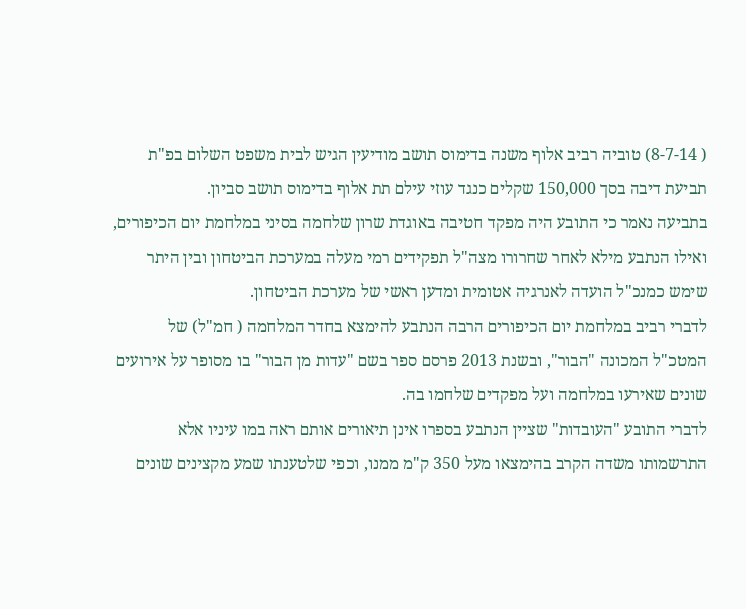( 8-7-14) טוביה רביב אלוף משנה בדימוס תושב מודיעין הגיש לבית משפט השלום בפ"ת תביעת דיבה בסך 150,000 שקלים כנגד עוזי עילם תת אלוף בדימוס תושב סביון.
בתביעה נאמר כי התובע היה מפקד חטיבה באוגדת שרון שלחמה בסיני במלחמת יום הכיפורים, ואילו הנתבע מילא לאחר שחרורו מצה"ל תפקידים רמי מעלה במערכת הביטחון ובין היתר שימש כמנכ"ל הועדה לאנרגיה אטומית ומדען ראשי של מערכת הביטחון.
לדברי רביב במלחמת יום הכיפורים הרבה הנתבע להימצא בחדר המלחמה ( חמ"ל) של המטכ"ל המכונה "הבור", ובשנת 2013 פרסם ספר בשם "עדות מן הבור" בו מסופר על אירועים שונים שאירעו במלחמה ועל מפקדים שלחמו בה.
לדברי התובע "העובדות" שציין הנתבע בספרו אינן תיאורים אותם ראה במו עיניו אלא התרשמותו משדה הקרב בהימצאו מעל 350 ק"מ ממנו, וכפי שלטענתו שמע מקצינים שונים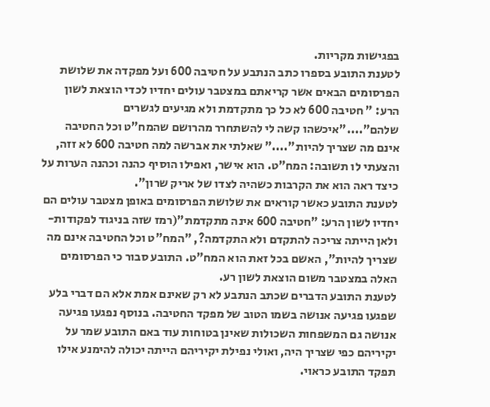בפגישות מקריות.
לטענת התובע בספרו כתב הנתבע על חטיבה 600 ועל מפקדה את שלושת הפרסומים הבאים אשר קריאתם במצטבר עולים יחדיו לכדי הוצאת לשון הרע: " חטיבה 600 לא כל כך מתקדמת ולא מגיעים לגשרים שלהם"...."איכשהו קשה לי להשתחרר מהרושם שהמח"ט וכל החטיבה אינם מה שצריך להיות"...." שאלתי את אברשה למה חטיבה 600 לא זזה, והצעתי לו תשובה: המח"ט. הוא אישר, ואפילו הוסיף כהנה וכהנה הערות על כיצד ראה הוא את הקרבות כשהיה לצדו של אריק שרון".
לטענת התובע כאשר קוראים את שלושת הפרסומים באופן מצטבר עולים הם יחדיו לשון הרע: "חטיבה 600 אינה מתקדמת"(רמז שזה בניגוד לפקודות- ולאן הייתה צריכה להתקדם ולא התקדמה?, "המח"ט וכל החטיבה אינם מה שצריך להיות", האשם בכל זאת הוא המח"ט. התובע סבור כי הפרסומים האלה במצטבר משום הוצאת לשון רע.
לטענת התובע הדברים שכתב הנתבע לא רק שאינם אמת אלא הם דברי בלע שפגעו פגיעה אנושה בשמו הטוב של מפקד החטיבה. בנוסף נפגעו פגיעה אנושה גם המשפחות השכולות שאינן בטוחות עוד באם התובע שמר על יקיריהם כפי שצריך היה, ואולי נפילת יקיריהם הייתה יכולה להימנע אילו תפקד התובע כראוי.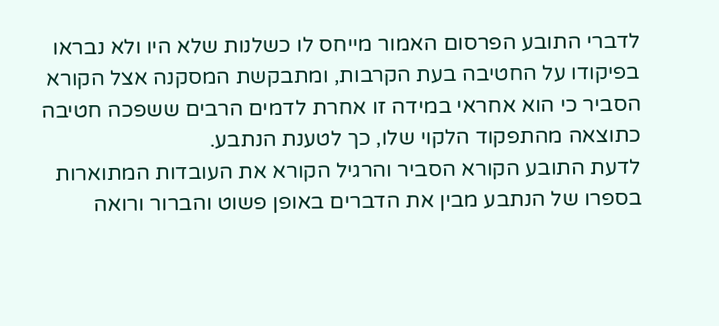לדברי התובע הפרסום האמור מייחס לו כשלנות שלא היו ולא נבראו בפיקודו על החטיבה בעת הקרבות, ומתבקשת המסקנה אצל הקורא הסביר כי הוא אחראי במידה זו אחרת לדמים הרבים ששפכה חטיבה כתוצאה מהתפקוד הלקוי שלו, כך לטענת הנתבע.
לדעת התובע הקורא הסביר והרגיל הקורא את העובדות המתוארות בספרו של הנתבע מבין את הדברים באופן פשוט והברור ורואה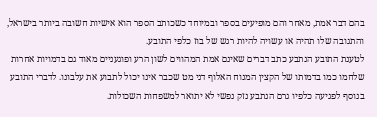בהם דבר אמת, מאחר והם מופיעים בספר ובמיוחד כשכותב הספר הוא אישיות חשובה ביותר בישראל, והתגובה שלו תהיה או עשויה להיות רגש של בוז כלפי התובע.
לטענת התובע הנתבע כתב דברים שאינם אמת המהווים לשון הרע ופוגעניים מאוד גם בדמויות אחרות שלחמו כמו בדמותו של הקצין המנוח האלוף דני מט שכבר אינו יכול לתבוע את עלבונו. לדברי התובע בנוסף לפגיעה כלפיו גרם הנתבע נזק נפשי לא יתואר למשפחות השכולות.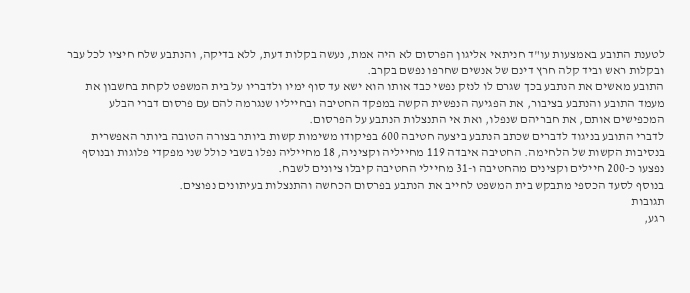לטענת התובע באמצעות עו"ד חניתאי אליגון הפרסום לא היה אמת, נעשה בקלות דעת, ללא בדיקה, והנתבע שלח חיציו לכל עבר ובקלות ראש וביד קלה חרץ דינם של אנשים שחרפו נפשם בקרב.
התובע מאשים את הנתבע בכך שגרם לו לנזק נפשי כבד אותו הוא ישא עד סוף ימיו ולדבריו על בית המשפט לקחת בחשבון את מעמד התובע והנתבע בציבור, את הפגיעה הנפשית הקשה במפקד החטיבה ובחייליו שנגרמה להם עם פרסום דברי הבלע המכפישים אותם, את חבריהם שנפלו, ואת אי התנצלות הנתבע על הפרסום.
לדברי התובע בניגוד לדברים שכתב הנתבע ביצעה חטיבה 600 בפיקודו משימות קשות ביותר בצורה הטובה ביותר האפשרית בנסיבות הקשות של הלחימה. החטיבה איבדה 119 מחייליה וקציניה, 18 מחייליה נפלו בשבי כולל שני מפקדי פלוגות ובנוסף נפצעו כ-200 חיילים וקצינים מהחטיבה ו-31 מחיילי החטיבה קיבלו ציונים לשבח.
בנוסף לסעד הכספי מתבקש בית המשפט לחייב את הנתבע בפרסום הכחשה והתנצלות בעיתונים נפוצים.
תגובות
רגע,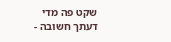שקט פה מדי
דעתך חשובה -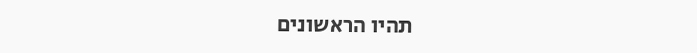תהיו הראשונים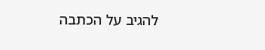להגיב על הכתבה